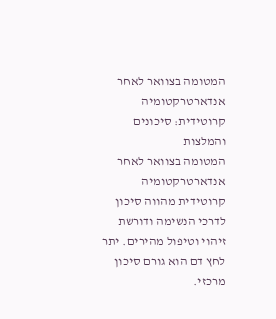המטומה בצוואר לאחר אנדארטרקטומיה קרוטידית: סיכונים והמלצות
המטומה בצוואר לאחר אנדארטרקטומיה קרוטידית מהווה סיכון לדרכי הנשימה ודורשת זיהוי וטיפול מהירים. יתר לחץ דם הוא גורם סיכון מרכזי.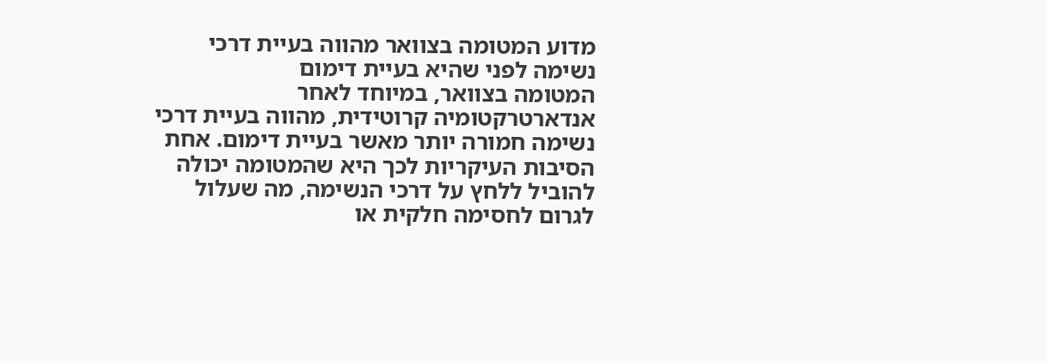מדוע המטומה בצוואר מהווה בעיית דרכי נשימה לפני שהיא בעיית דימום
המטומה בצוואר, במיוחד לאחר אנדארטרקטומיה קרוטידית, מהווה בעיית דרכי נשימה חמורה יותר מאשר בעיית דימום. אחת הסיבות העיקריות לכך היא שהמטומה יכולה להוביל ללחץ על דרכי הנשימה, מה שעלול לגרום לחסימה חלקית או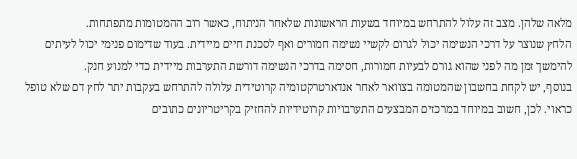מלאה שלהן. מצב זה עלול להתרחש במיוחד בשעות הראשונות שלאחר הניתוח, כאשר רוב ההמטומות מתפתחות.
הלחץ שנוצר על דרכי הנשימה יכול לגרום לקשיי נשימה חמורים ואף לסכנת חיים מיידית. בעוד שדימום פנימי יכול לעיתים להימשך זמן מה לפני שהוא גורם לבעיות חמורות, חסימה בדרכי הנשימה דורשת התערבות מיידית כדי למנוע חנק.
בנוסף, יש לקחת בחשבון שהמטומה בצוואר לאחר אנדארטרקטומיה קרוטידית עלולה להתרחש בעקבות יתר לחץ דם שלא טופל כראוי. לכן, חשוב במיוחד במרכזים המבצעים התערבויות קרוטידיות להחזיק בקריטריונים כתובים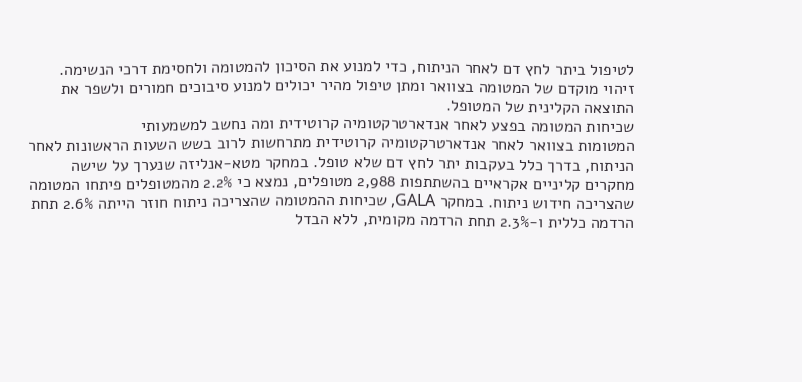לטיפול ביתר לחץ דם לאחר הניתוח, כדי למנוע את הסיכון להמטומה ולחסימת דרכי הנשימה.
זיהוי מוקדם של המטומה בצוואר ומתן טיפול מהיר יכולים למנוע סיבוכים חמורים ולשפר את התוצאה הקלינית של המטופל.
שכיחות המטומה בפצע לאחר אנדארטרקטומיה קרוטידית ומה נחשב למשמעותי
המטומות בצוואר לאחר אנדארטרקטומיה קרוטידית מתרחשות לרוב בשש השעות הראשונות לאחר הניתוח, בדרך כלל בעקבות יתר לחץ דם שלא טופל. במחקר מטא-אנליזה שנערך על שישה מחקרים קליניים אקראיים בהשתתפות 2,988 מטופלים, נמצא כי 2.2% מהמטופלים פיתחו המטומה שהצריכה חידוש ניתוח. במחקר GALA, שכיחות ההמטומה שהצריכה ניתוח חוזר הייתה 2.6% תחת הרדמה כללית ו-2.3% תחת הרדמה מקומית, ללא הבדל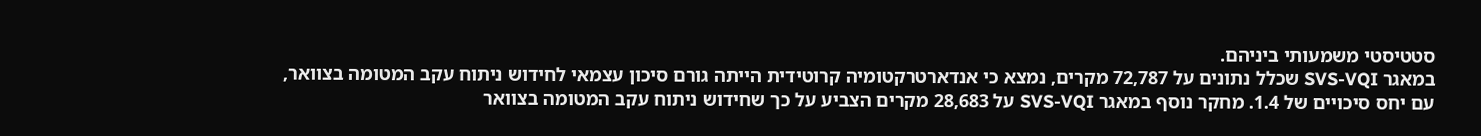סטטיסטי משמעותי ביניהם.
במאגר SVS-VQI שכלל נתונים על 72,787 מקרים, נמצא כי אנדארטרקטומיה קרוטידית הייתה גורם סיכון עצמאי לחידוש ניתוח עקב המטומה בצוואר, עם יחס סיכויים של 1.4. מחקר נוסף במאגר SVS-VQI על 28,683 מקרים הצביע על כך שחידוש ניתוח עקב המטומה בצוואר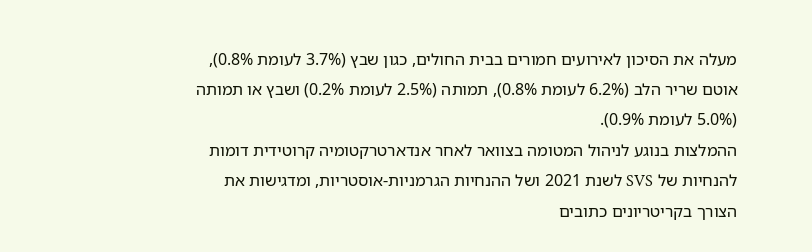מעלה את הסיכון לאירועים חמורים בבית החולים, כגון שבץ (3.7% לעומת 0.8%), אוטם שריר הלב (6.2% לעומת 0.8%), תמותה (2.5% לעומת 0.2%) ושבץ או תמותה (5.0% לעומת 0.9%).
ההמלצות בנוגע לניהול המטומה בצוואר לאחר אנדארטרקטומיה קרוטידית דומות להנחיות של SVS לשנת 2021 ושל ההנחיות הגרמניות-אוסטריות, ומדגישות את הצורך בקריטריונים כתובים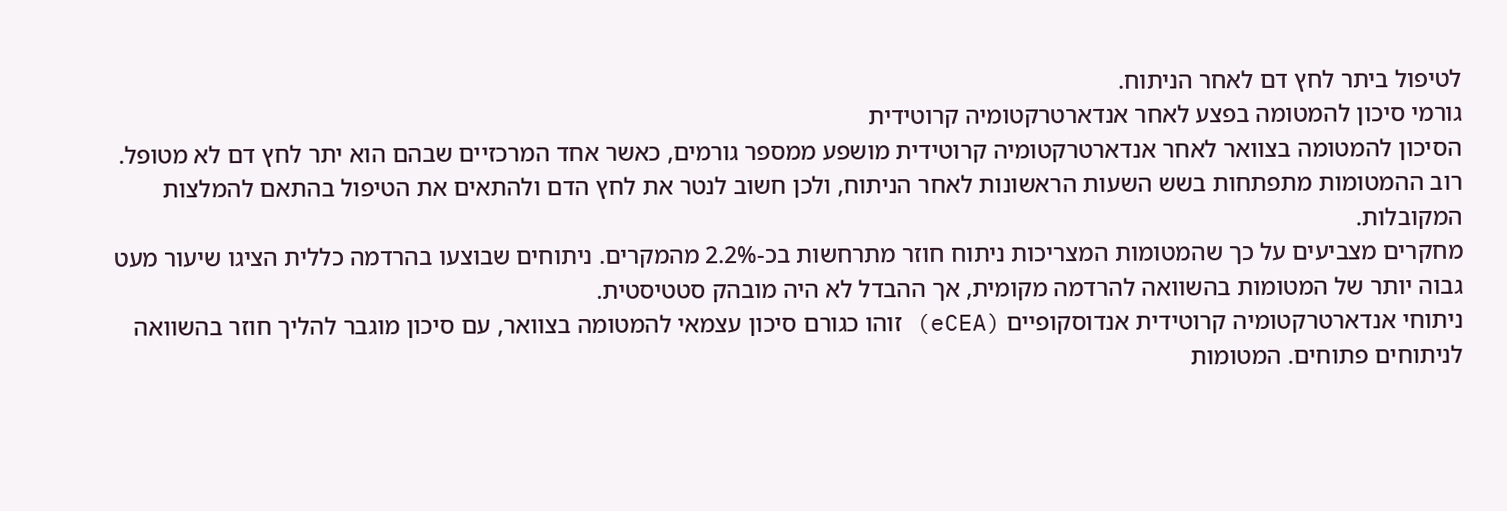לטיפול ביתר לחץ דם לאחר הניתוח.
גורמי סיכון להמטומה בפצע לאחר אנדארטרקטומיה קרוטידית
הסיכון להמטומה בצוואר לאחר אנדארטרקטומיה קרוטידית מושפע ממספר גורמים, כאשר אחד המרכזיים שבהם הוא יתר לחץ דם לא מטופל. רוב ההמטומות מתפתחות בשש השעות הראשונות לאחר הניתוח, ולכן חשוב לנטר את לחץ הדם ולהתאים את הטיפול בהתאם להמלצות המקובלות.
מחקרים מצביעים על כך שהמטומות המצריכות ניתוח חוזר מתרחשות בכ-2.2% מהמקרים. ניתוחים שבוצעו בהרדמה כללית הציגו שיעור מעט גבוה יותר של המטומות בהשוואה להרדמה מקומית, אך ההבדל לא היה מובהק סטטיסטית.
ניתוחי אנדארטרקטומיה קרוטידית אנדוסקופיים (eCEA) זוהו כגורם סיכון עצמאי להמטומה בצוואר, עם סיכון מוגבר להליך חוזר בהשוואה לניתוחים פתוחים. המטומות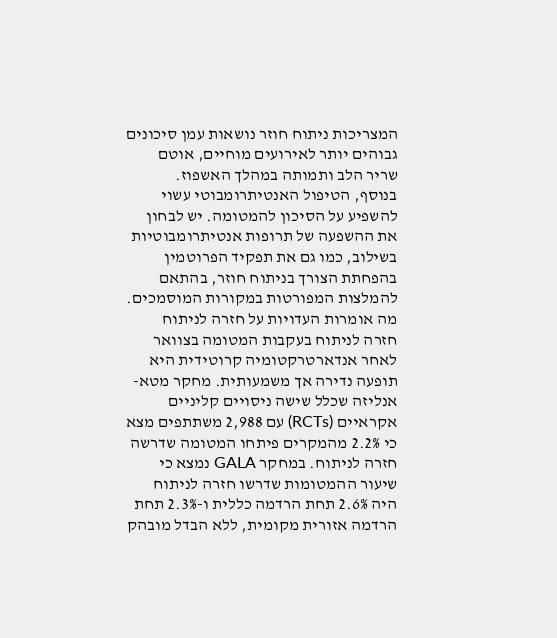המצריכות ניתוח חוזר נושאות עמן סיכונים גבוהים יותר לאירועים מוחיים, אוטם שריר הלב ותמותה במהלך האשפוז.
בנוסף, הטיפול האנטיתרומבוטי עשוי להשפיע על הסיכון להמטומה. יש לבחון את ההשפעה של תרופות אנטיתרומבוטיות בשילוב, כמו גם את תפקיד הפרוטמין בהפחתת הצורך בניתוח חוזר, בהתאם להמלצות המפורטות במקורות המוסמכים.
מה אומרות העדויות על חזרה לניתוח
חזרה לניתוח בעקבות המטומה בצוואר לאחר אנדארטרקטומיה קרוטידית היא תופעה נדירה אך משמעותית. מחקר מטא-אנליזה שכלל שישה ניסויים קליניים אקראיים (RCTs) עם 2,988 משתתפים מצא כי 2.2% מהמקרים פיתחו המטומה שדרשה חזרה לניתוח. במחקר GALA נמצא כי שיעור ההמטומות שדרשו חזרה לניתוח היה 2.6% תחת הרדמה כללית ו-2.3% תחת הרדמה אזורית מקומית, ללא הבדל מובהק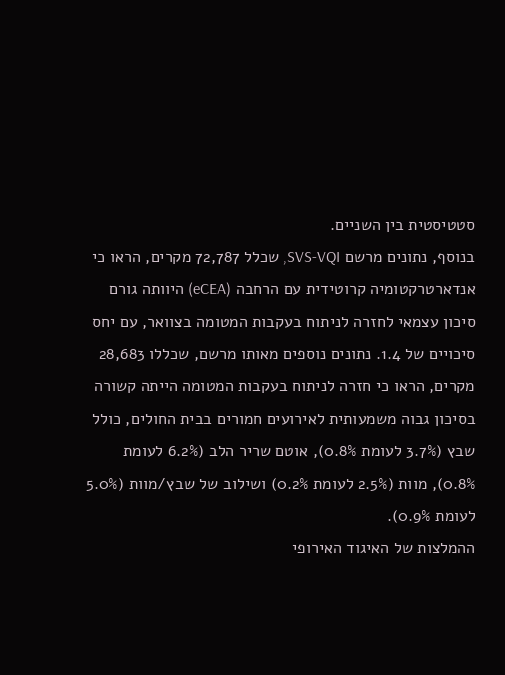סטטיסטית בין השניים.
בנוסף, נתונים מרשם SVS-VQI, שכלל 72,787 מקרים, הראו כי אנדארטרקטומיה קרוטידית עם הרחבה (eCEA) היוותה גורם סיכון עצמאי לחזרה לניתוח בעקבות המטומה בצוואר, עם יחס סיכויים של 1.4. נתונים נוספים מאותו מרשם, שכללו 28,683 מקרים, הראו כי חזרה לניתוח בעקבות המטומה הייתה קשורה בסיכון גבוה משמעותית לאירועים חמורים בבית החולים, כולל שבץ (3.7% לעומת 0.8%), אוטם שריר הלב (6.2% לעומת 0.8%), מוות (2.5% לעומת 0.2%) ושילוב של שבץ/מוות (5.0% לעומת 0.9%).
ההמלצות של האיגוד האירופי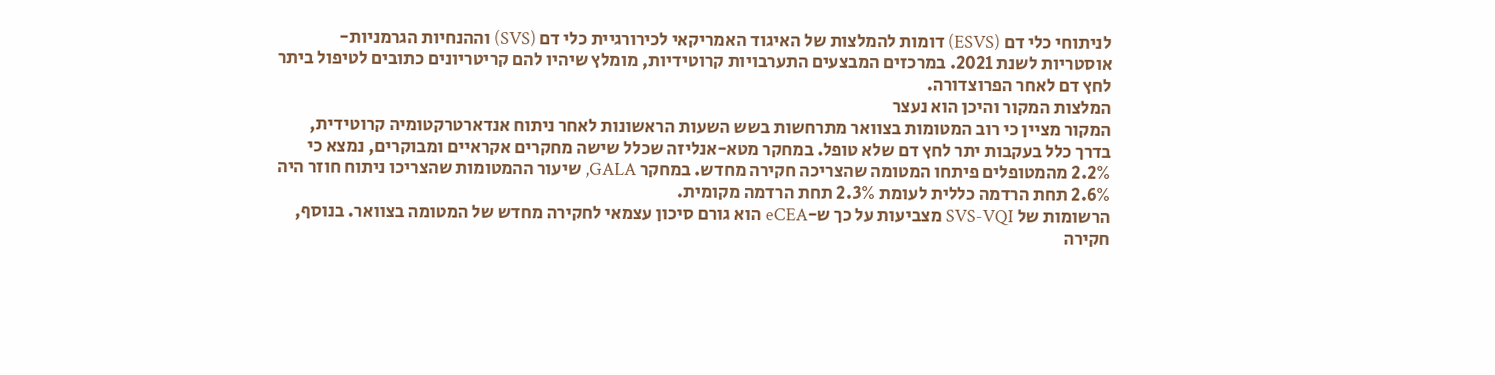לניתוחי כלי דם (ESVS) דומות להמלצות של האיגוד האמריקאי לכירורגיית כלי דם (SVS) וההנחיות הגרמניות-אוסטריות לשנת 2021. במרכזים המבצעים התערבויות קרוטידיות, מומלץ שיהיו להם קריטריונים כתובים לטיפול ביתר לחץ דם לאחר הפרוצדורה.
המלצות המקור והיכן הוא נעצר
המקור מציין כי רוב המטומות בצוואר מתרחשות בשש השעות הראשונות לאחר ניתוח אנדארטרקטומיה קרוטידית, בדרך כלל בעקבות יתר לחץ דם שלא טופל. במחקר מטא-אנליזה שכלל שישה מחקרים אקראיים ומבוקרים, נמצא כי 2.2% מהמטופלים פיתחו המטומה שהצריכה חקירה מחדש. במחקר GALA, שיעור ההמטומות שהצריכו ניתוח חוזר היה 2.6% תחת הרדמה כללית לעומת 2.3% תחת הרדמה מקומית.
הרשומות של SVS-VQI מצביעות על כך ש-eCEA הוא גורם סיכון עצמאי לחקירה מחדש של המטומה בצוואר. בנוסף, חקירה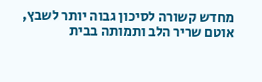מחדש קשורה לסיכון גבוה יותר לשבץ, אוטם שריר הלב ותמותה בבית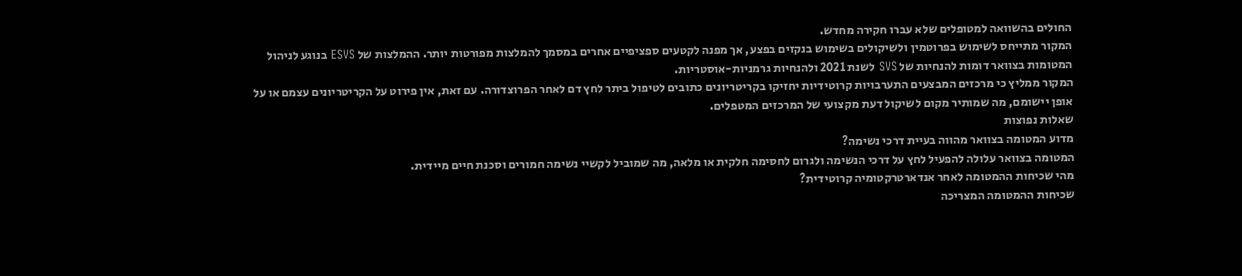החולים בהשוואה למטופלים שלא עברו חקירה מחדש.
המקור מתייחס לשימוש בפרוטמין ולשיקולים בשימוש בנקזים בפצע, אך מפנה לקטעים ספציפיים אחרים במסמך להמלצות מפורטות יותר. ההמלצות של ESVS בנוגע לניהול המטומות בצוואר דומות להנחיות של SVS לשנת 2021 ולהנחיות גרמניות-אוסטריות.
המקור ממליץ כי מרכזים המבצעים התערבויות קרוטידיות יחזיקו בקריטריונים כתובים לטיפול ביתר לחץ דם לאחר הפרוצדורה. עם זאת, אין פירוט על הקריטריונים עצמם או על אופן יישומם, מה שמותיר מקום לשיקול דעת מקצועי של המרכזים המטפלים.
שאלות נפוצות
מדוע המטומה בצוואר מהווה בעיית דרכי נשימה?
המטומה בצוואר עלולה להפעיל לחץ על דרכי הנשימה ולגרום לחסימה חלקית או מלאה, מה שמוביל לקשיי נשימה חמורים וסכנת חיים מיידית.
מהי שכיחות ההמטומה לאחר אנדארטרקטומיה קרוטידית?
שכיחות ההמטומה המצריכה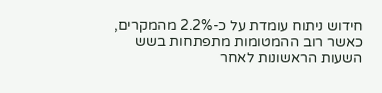חידוש ניתוח עומדת על כ-2.2% מהמקרים, כאשר רוב ההמטומות מתפתחות בשש השעות הראשונות לאחר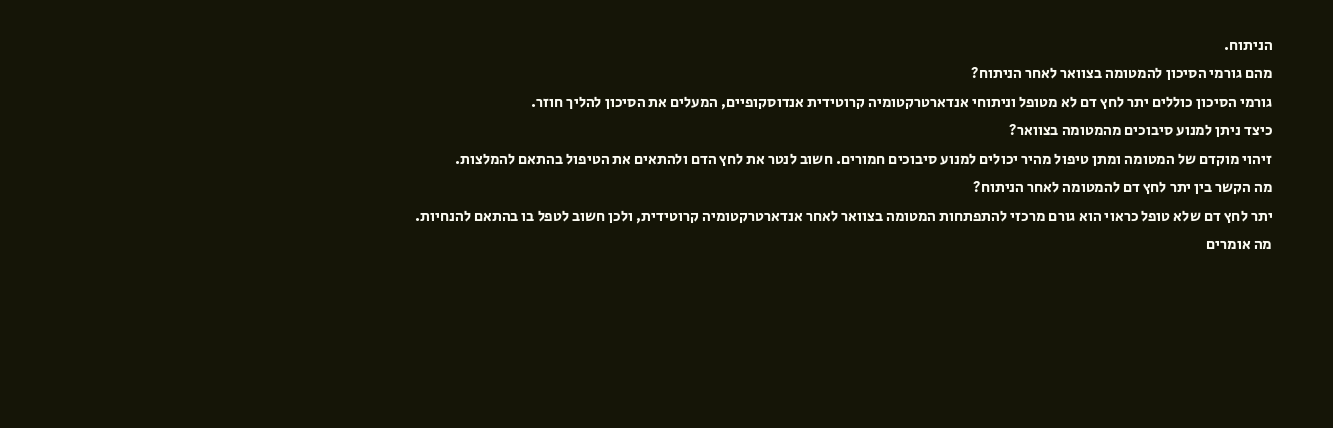הניתוח.
מהם גורמי הסיכון להמטומה בצוואר לאחר הניתוח?
גורמי הסיכון כוללים יתר לחץ דם לא מטופל וניתוחי אנדארטרקטומיה קרוטידית אנדוסקופיים, המעלים את הסיכון להליך חוזר.
כיצד ניתן למנוע סיבוכים מהמטומה בצוואר?
זיהוי מוקדם של המטומה ומתן טיפול מהיר יכולים למנוע סיבוכים חמורים. חשוב לנטר את לחץ הדם ולהתאים את הטיפול בהתאם להמלצות.
מה הקשר בין יתר לחץ דם להמטומה לאחר הניתוח?
יתר לחץ דם שלא טופל כראוי הוא גורם מרכזי להתפתחות המטומה בצוואר לאחר אנדארטרקטומיה קרוטידית, ולכן חשוב לטפל בו בהתאם להנחיות.
מה אומרים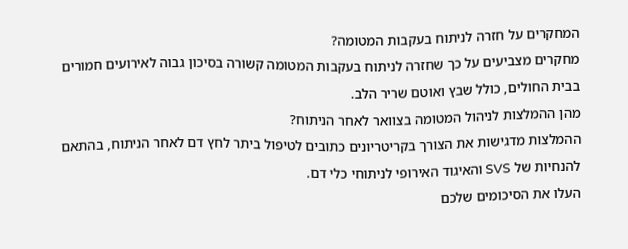המחקרים על חזרה לניתוח בעקבות המטומה?
מחקרים מצביעים על כך שחזרה לניתוח בעקבות המטומה קשורה בסיכון גבוה לאירועים חמורים בבית החולים, כולל שבץ ואוטם שריר הלב.
מהן ההמלצות לניהול המטומה בצוואר לאחר הניתוח?
ההמלצות מדגישות את הצורך בקריטריונים כתובים לטיפול ביתר לחץ דם לאחר הניתוח, בהתאם להנחיות של SVS והאיגוד האירופי לניתוחי כלי דם.
העלו את הסיכומים שלכם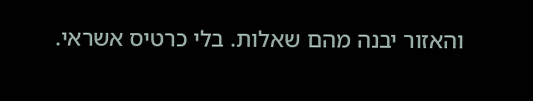והאזור יבנה מהם שאלות. בלי כרטיס אשראי.